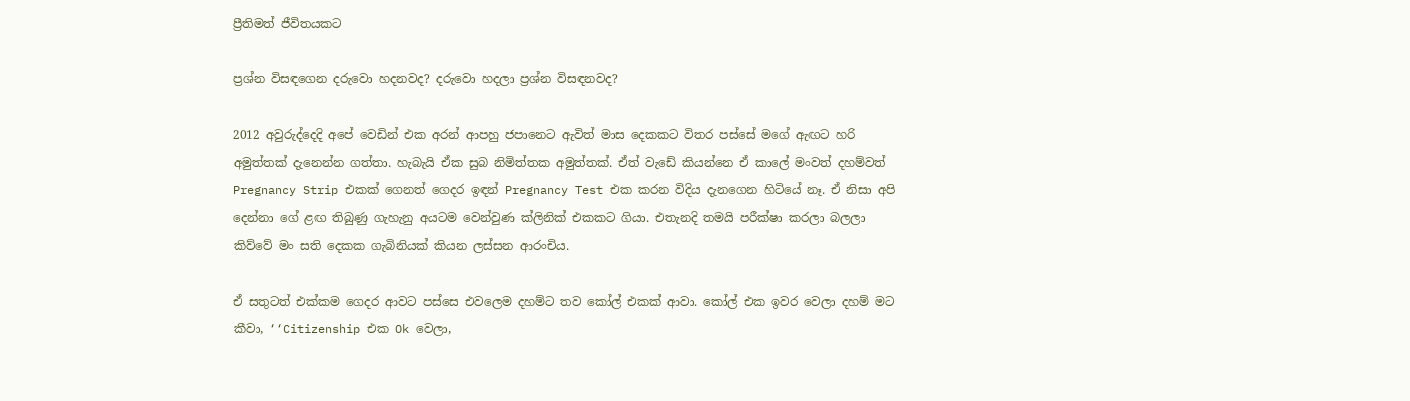ප්‍රීතිමත් ජීවිතයකට

ප්‍රශ්න විසඳගෙන දරුවො හදනවද? දරුවො හදලා ප්‍රශ්න විසඳනවද?

2012 අවුරුද්දෙදි අපේ වෙඩින් එක අරන් ආපහු ජපානෙට ඇවිත් මාස දෙකකට විතර පස්සේ මගේ ඇඟට හරි අමුත්තක් දැනෙන්න ගත්තා. හැබැයි ඒක සුබ නිමිත්තක අමුත්තක්. ඒත් වැඩේ කියන්නෙ ඒ කාලේ මංවත් දහම්වත් Pregnancy Strip එකක් ගෙනත් ගෙදර ඉඳන් Pregnancy Test එක කරන විදිය දැනගෙන හිටියේ නෑ. ඒ නිසා අපි දෙන්නා ගේ ළඟ තිබුණු ගැහැනු අයටම වෙන්වුණ ක්ලිනික් එකකට ගියා. එතැනදි තමයි පරීක්ෂා කරලා බලලා කිව්වේ මං සති දෙකක ගැබිනියක් කියන ලස්සන ආරංචිය.

ඒ සතුටත් එක්කම ගෙදර ආවට පස්සෙ එවලෙම දහම්ට තව කෝල් එකක් ආවා. කෝල් එක ඉවර වෙලා දහම් මට කීවා, ‘‘Citizenship එක Ok වෙලා,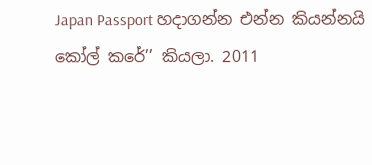Japan Passport හදාගන්න එන්න කියන්නයි කෝල් කරේ’’ කියලා. 2011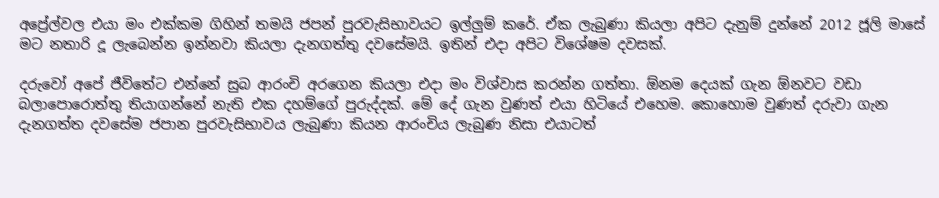අප්‍රේල්වල එයා මං එක්කම ගිහින් තමයි ජපන් පුරවැසිභාවයට ඉල්ලුම් කරේ. ඒක ලැබුණා කියලා අපිට දැනුම් දුන්නේ 2012 ජූලි මාසේ මට නතාරි දූ ලැබෙන්න ඉන්නවා කියලා දැනගත්තු දවසේමයි. ඉතින් එදා අපිට විශේෂම දවසක්.

දරුවෝ අපේ ජීවිතේට එන්නේ සුබ ආරංචි අරගෙන කියලා එදා මං විශ්වාස කරන්න ගත්තා. ඕනම දෙයක් ගැන ඕනවට වඩා බලාපොරොත්තු තියාගන්නේ නැති එක දහම්ගේ පුරුද්දක්. මේ දේ ගැන වුණත් එයා හිටියේ එහෙම. කොහොම වුණත් දරුවා ගැන දැනගත්ත දවසේම ජපාන පුරවැසිභාවය ලැබුණා කියන ආරංචිය ලැබුණ නිසා එයාටත්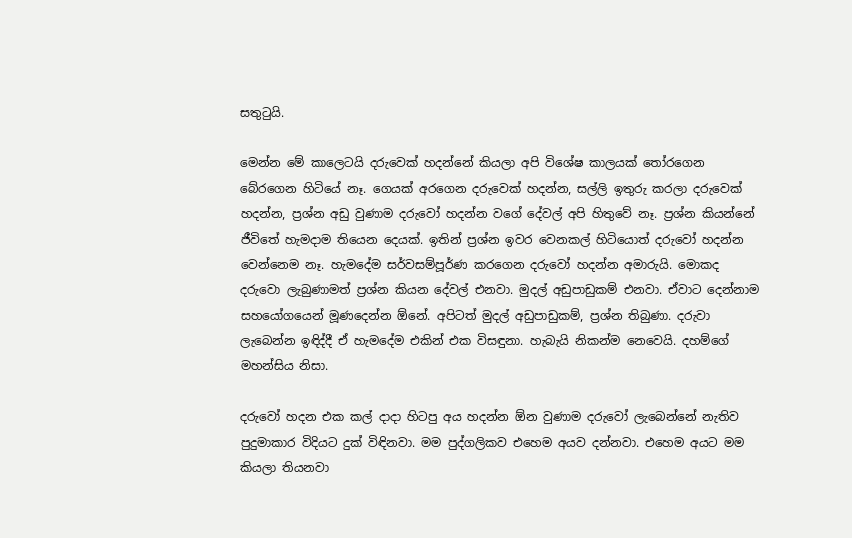සතුටුයි.

මෙන්න මේ කාලෙටයි දරුවෙක් හදන්නේ කියලා අපි විශේෂ කාලයක් තෝරගෙන බේරගෙන හිටියේ නෑ. ගෙයක් අරගෙන දරුවෙක් හදන්න, සල්ලි ඉතුරු කරලා දරුවෙක් හදන්න, ප්‍රශ්න අඩු වුණාම දරුවෝ හදන්න වගේ දේවල් අපි හිතුවේ නෑ. ප්‍රශ්න කියන්නේ ජීවිතේ හැමදාම තියෙන දෙයක්. ඉතින් ප්‍රශ්න ඉවර වෙනකල් හිටියොත් දරුවෝ හදන්න වෙන්නෙම නෑ. හැමදේම සර්වසම්පූර්ණ කරගෙන දරුවෝ හදන්න අමාරුයි. මොකද දරුවො ලැබුණාමත් ප්‍රශ්න කියන දේවල් එනවා. මුදල් අඩුපාඩුකම් එනවා. ඒවාට දෙන්නාම සහයෝගයෙන් මූණදෙන්න ඕනේ. අපිටත් මුදල් අඩුපාඩුකම්, ප්‍රශ්න තිබුණා. දරුවා ලැබෙන්න ඉඳිද්දී ඒ හැමදේම එකින් එක විසඳුනා. හැබැයි නිකන්ම නෙවෙයි. දහම්ගේ මහන්සිය නිසා.

දරුවෝ හදන එක කල් දාදා හිටපු අය හදන්න ඕන වුණාම දරුවෝ ලැබෙන්නේ නැතිව පුදුමාකාර විදියට දුක් විඳිනවා. මම පුද්ගලිකව එහෙම අයව දන්නවා. එහෙම අයට මම කියලා තියනවා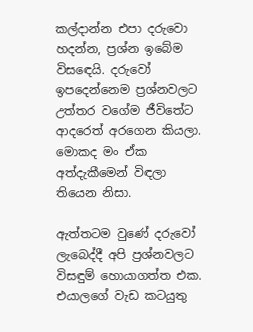කල්දාන්න එපා දරුවො හදන්න, ප්‍රශ්න ඉබේම විසඳෙයි. දරුවෝ ඉපදෙන්නෙම ප්‍රශ්නවලට උත්තර වගේම ජීවිතේට ආදරෙත් අරගෙන කියලා. මොකද මං ඒක අත්දැකීමෙන් විඳලා තියෙන නිසා.

ඇත්තටම වුණේ දරුවෝ ලැබෙද්දී අපි ප්‍රශ්නවලට විසඳුම් හොයාගත්ත එක. එයාලගේ වැඩ කටයුතු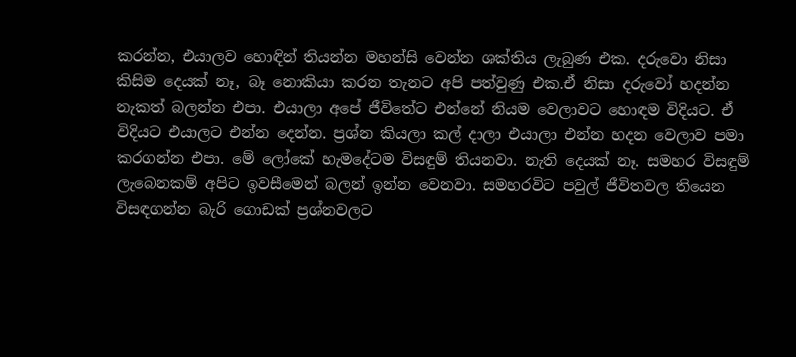කරන්න, එයාලව හොඳින් තියන්න මහන්සි වෙන්න ශක්තිය ලැබුණ එක. දරුවො නිසා කිසිම දෙයක් නෑ, බෑ නොකියා කරන තැනට අපි පත්වුණු එක.ඒ නිසා දරුවෝ හදන්න නැකත් බලන්න එපා. එයාලා අපේ ජීවිතේට එන්නේ නියම වෙලාවට හොඳම විදියට. ඒ විදියට එයාලට එන්න දෙන්න. ප්‍රශ්න කියලා කල් දාලා එයාලා එන්න හදන වෙලාව පමා කරගන්න එපා. මේ ලෝකේ හැමදේටම විසඳුම් තියනවා. නැති දෙයක් නෑ. සමහර විසඳුම් ලැබෙනකම් අපිට ඉවසීමෙන් බලන් ඉන්න වෙනවා. සමහරවිට පවුල් ජීවිතවල තියෙන විසඳගන්න බැරි ගොඩක් ප්‍රශ්නවලට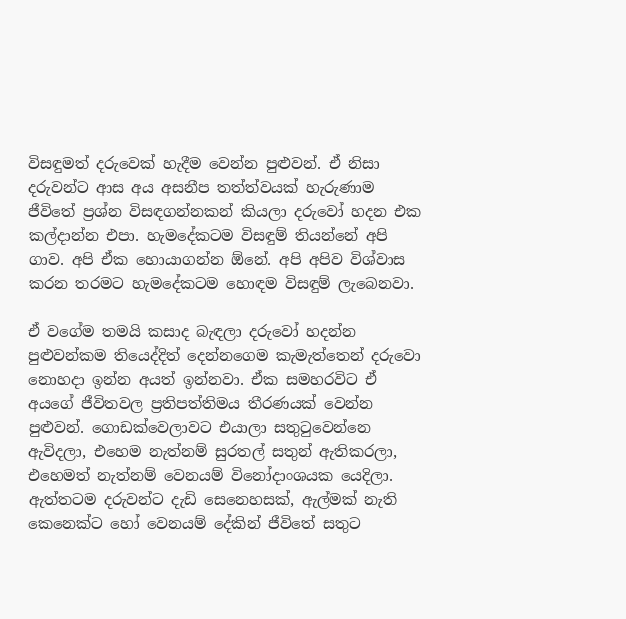විසඳුමත් දරුවෙක් හැදීම වෙන්න පුළුවන්. ඒ නිසා දරුවන්ට ආස අය අසනීප තත්ත්වයක් හැරුණාම ජීවිතේ ප්‍රශ්න විසඳගන්නකන් කියලා දරුවෝ හදන එක කල්දාන්න එපා. හැමදේකටම විසඳුම් තියන්නේ අපි ගාව. අපි ඒක හොයාගන්න ඕනේ. අපි අපිව විශ්වාස කරන තරමට හැමදේකටම හොඳම විසඳුම් ලැබෙනවා.

ඒ වගේම තමයි කසාද බැඳලා දරුවෝ හදන්න පුළුවන්කම තියෙද්දිත් දෙන්නගෙම කැමැත්තෙන් දරුවො නොහදා ඉන්න අයත් ඉන්නවා. ඒක සමහරවිට ඒ අයගේ ජීවිතවල ප්‍රතිපත්තිමය තීරණයක් වෙන්න පුළුවන්. ගොඩක්වෙලාවට එයාලා සතුටුවෙන්නෙ ඇවිදලා, එහෙම නැත්නම් සුරතල් සතුන් ඇතිකරලා, එහෙමත් නැත්නම් වෙනයම් විනෝදාංශයක යෙදිලා. ඇත්තටම දරුවන්ට දැඩි සෙනෙහසක්, ඇල්මක් නැති කෙනෙක්ට හෝ වෙනයම් දේකින් ජීවිතේ සතුට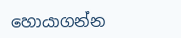හොයාගන්න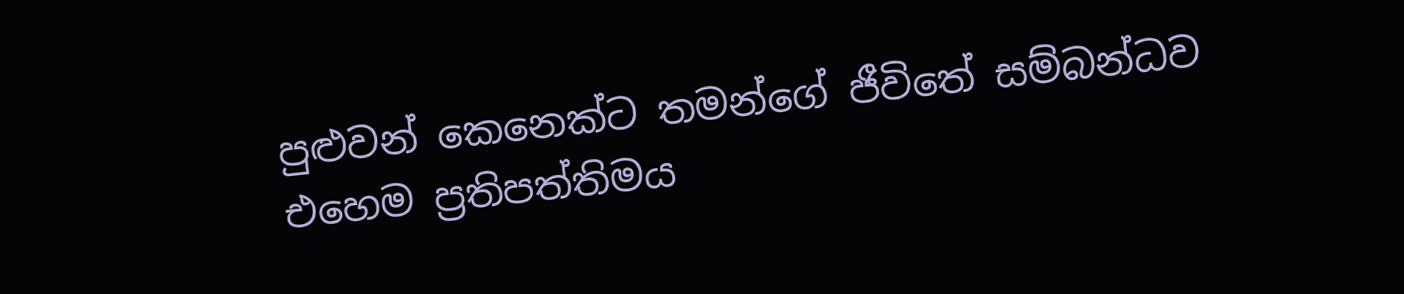පුළුවන් කෙනෙක්ට තමන්ගේ ජීවිතේ සම්බන්ධව එහෙම ප්‍රතිපත්තිමය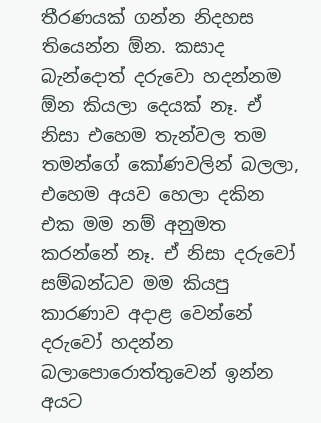තීරණයක් ගන්න නිදහස තියෙන්න ඕන. කසාද බැන්දොත් දරුවො හදන්නම ඕන කියලා දෙයක් නෑ. ඒ නිසා එහෙම තැන්වල තම තමන්ගේ කෝණවලින් බලලා, එහෙම අයව හෙලා දකින එක මම නම් අනුමත කරන්නේ නෑ. ඒ නිසා දරුවෝ සම්බන්ධව මම කියපු කාරණාව අදාළ වෙන්නේ දරුවෝ හදන්න බලාපොරොත්තුවෙන් ඉන්න අයට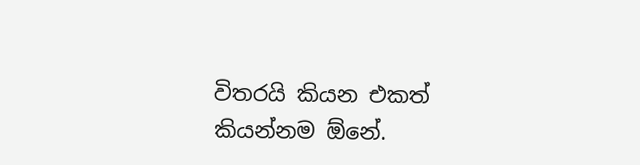විතරයි කියන එකත් කියන්නම ඕනේ.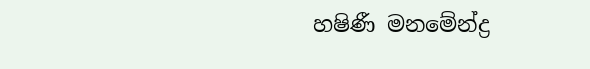හෂිණී මනමේන්ද්‍ර